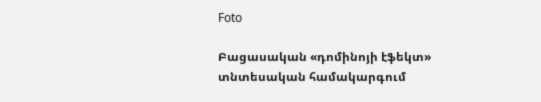Foto

Բացասական «դոմինոյի էֆեկտ» տնտեսական համակարգում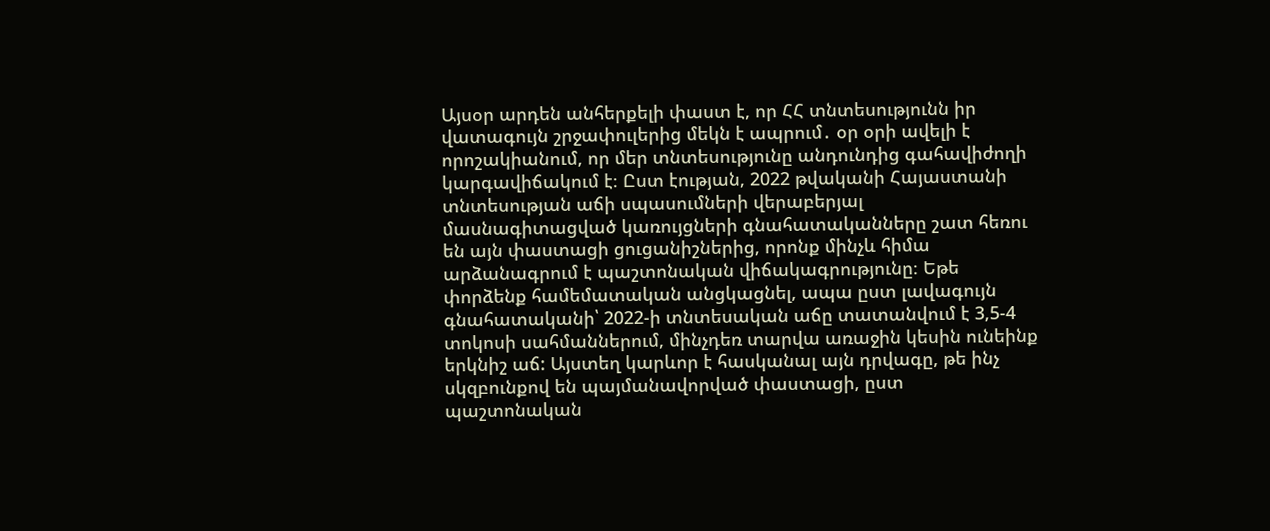Այսօր արդեն անհերքելի փաստ է, որ ՀՀ տնտեսությունն իր վատագույն շրջափուլերից մեկն է ապրում․ օր օրի ավելի է որոշակիանում, որ մեր տնտեսությունը անդունդից գահավիժողի կարգավիճակում է։ Ըստ էության, 2022 թվականի Հայաստանի տնտեսության աճի սպասումների վերաբերյալ մասնագիտացված կառույցների գնահատականները շատ հեռու են այն փաստացի ցուցանիշներից, որոնք մինչև հիմա արձանագրում է պաշտոնական վիճակագրությունը։ Եթե փորձենք համեմատական անցկացնել, ապա ըստ լավագույն գնահատականի՝ 2022-ի տնտեսական աճը տատանվում է 3,5-4 տոկոսի սահմաններում, մինչդեռ տարվա առաջին կեսին ունեինք երկնիշ աճ: Այստեղ կարևոր է հասկանալ այն դրվագը, թե ինչ սկզբունքով են պայմանավորված փաստացի, ըստ պաշտոնական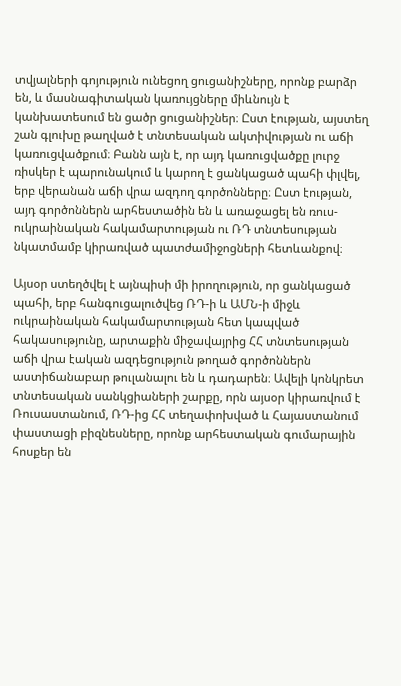տվյալների գոյություն ունեցող ցուցանիշները, որոնք բարձր են, և մասնագիտական կառույցները միևնույն է կանխատեսում են ցածր ցուցանիշներ։ Ըստ էության, այստեղ շան գլուխը թաղված է տնտեսական ակտիվության ու աճի կառուցվածքում։ Բանն այն է, որ այդ կառուցվածքը լուրջ ռիսկեր է պարունակում և կարող է ցանկացած պահի փլվել, երբ վերանան աճի վրա ազդող գործոնները։ Ըստ էության, այդ գործոններն արհեստածին են և առաջացել են ռուս-ուկրաինական հակամարտության ու ՌԴ տնտեսության նկատմամբ կիրառված պատժամիջոցների հետևանքով։

Այսօր ստեղծվել է այնպիսի մի իրողություն, որ ցանկացած պահի, երբ հանգուցալուծվեց ՌԴ-ի և ԱՄՆ-ի միջև ուկրաինական հակամարտության հետ կապված հակասությունը, արտաքին միջավայրից ՀՀ տնտեսության աճի վրա էական ազդեցություն թողած գործոններն աստիճանաբար թուլանալու են և դադարեն։ Ավելի կոնկրետ տնտեսական սանկցիաների շարքը, որն այսօր կիրառվում է Ռուսաստանում, ՌԴ-ից ՀՀ տեղափոխված և Հայաստանում փաստացի բիզնեսները, որոնք արհեստական գումարային հոսքեր են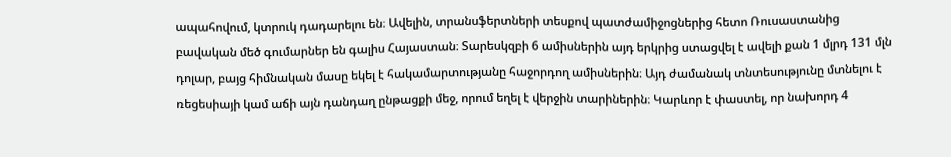ապահովում, կտրուկ դադարելու են։ Ավելին, տրանսֆերտների տեսքով պատժամիջոցներից հետո Ռուսաստանից բավական մեծ գումարներ են գալիս Հայաստան։ Տարեսկզբի 6 ամիսներին այդ երկրից ստացվել է ավելի քան 1 մլրդ 131 մլն դոլար, բայց հիմնական մասը եկել է հակամարտությանը հաջորդող ամիսներին։ Այդ ժամանակ տնտեսությունը մտնելու է ռեցեսիայի կամ աճի այն դանդաղ ընթացքի մեջ, որում եղել է վերջին տարիներին։ Կարևոր է փաստել, որ նախորդ 4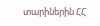տարիներին ՀՀ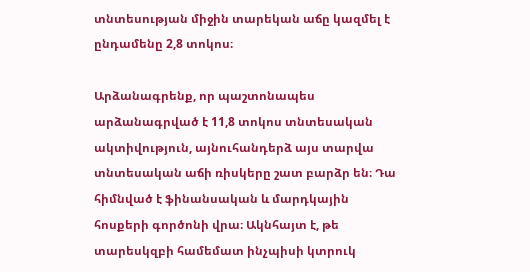տնտեսության միջին տարեկան աճը կազմել է ընդամենը 2,8 տոկոս։

Արձանագրենք, որ պաշտոնապես արձանագրված է 11,8 տոկոս տնտեսական ակտիվություն, այնուհանդերձ այս տարվա տնտեսական աճի ռիսկերը շատ բարձր են։ Դա հիմնված է ֆինանսական և մարդկային հոսքերի գործոնի վրա։ Ակնհայտ է, թե տարեսկզբի համեմատ ինչպիսի կտրուկ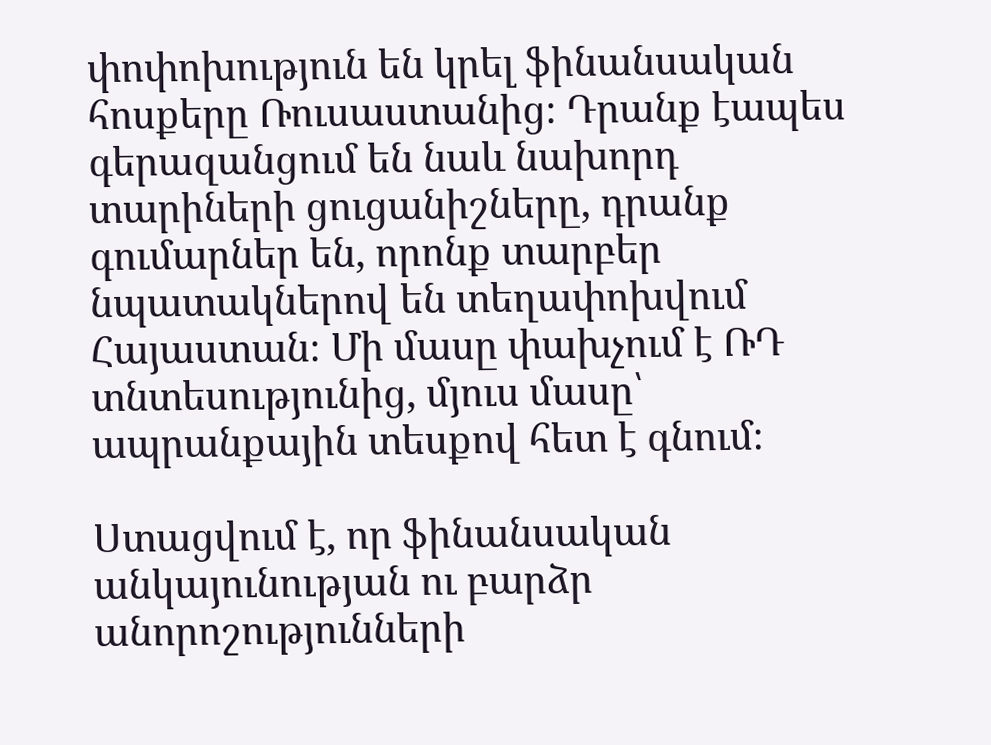փոփոխություն են կրել ֆինանսական հոսքերը Ռուսաստանից։ Դրանք էապես գերազանցում են նաև նախորդ տարիների ցուցանիշները, դրանք գումարներ են, որոնք տարբեր նպատակներով են տեղափոխվում Հայաստան։ Մի մասը փախչում է ՌԴ տնտեսությունից, մյուս մասը՝ ապրանքային տեսքով հետ է գնում։

Ստացվում է, որ ֆինանսական անկայունության ու բարձր անորոշությունների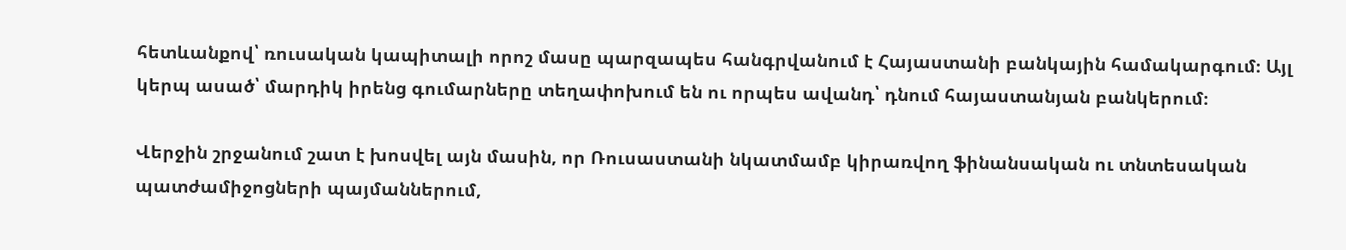հետևանքով՝ ռուսական կապիտալի որոշ մասը պարզապես հանգրվանում է Հայաստանի բանկային համակարգում։ Այլ կերպ ասած՝ մարդիկ իրենց գումարները տեղափոխում են ու որպես ավանդ՝ դնում հայաստանյան բանկերում։

Վերջին շրջանում շատ է խոսվել այն մասին, որ Ռուսաստանի նկատմամբ կիրառվող ֆինանսական ու տնտեսական պատժամիջոցների պայմաններում,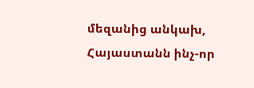մեզանից անկախ, Հայաստանն ինչ-որ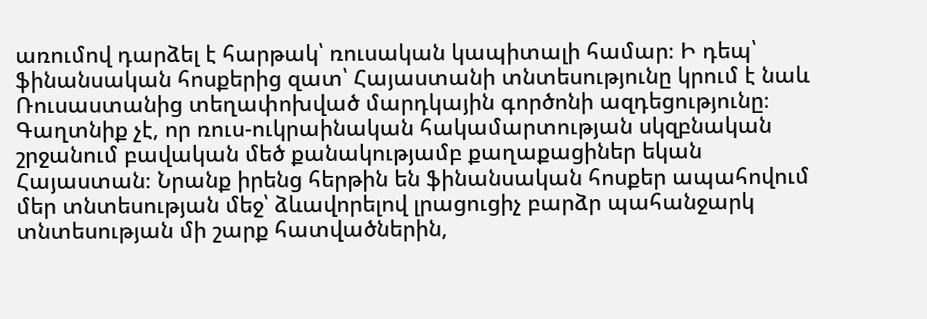առումով դարձել է հարթակ՝ ռուսական կապիտալի համար։ Ի դեպ՝ ֆինանսական հոսքերից զատ՝ Հայաստանի տնտեսությունը կրում է նաև Ռուսաստանից տեղափոխված մարդկային գործոնի ազդեցությունը։ Գաղտնիք չէ, որ ռուս-ուկրաինական հակամարտության սկզբնական շրջանում բավական մեծ քանակությամբ քաղաքացիներ եկան Հայաստան։ Նրանք իրենց հերթին են ֆինանսական հոսքեր ապահովում մեր տնտեսության մեջ՝ ձևավորելով լրացուցիչ բարձր պահանջարկ տնտեսության մի շարք հատվածներին,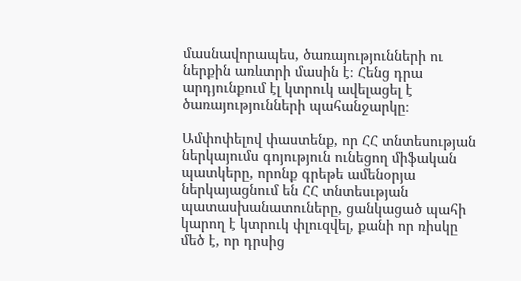մասնավորապես, ծառայությունների ու ներքին առևտրի մասին է։ Հենց դրա արդյունքում էլ կտրուկ ավելացել է ծառայությունների պահանջարկը։

Ամփոփելով փաստենք, որ ՀՀ տնտեսության ներկայումս գոյություն ունեցող միֆական պատկերը, որոնք գրեթե ամենօրյա ներկայացնում են ՀՀ տնտեսւթյան պատասխանատուները, ցանկացած պահի կարող է կտրուկ փլուզվել, քանի որ ռիսկը մեծ է, որ դրսից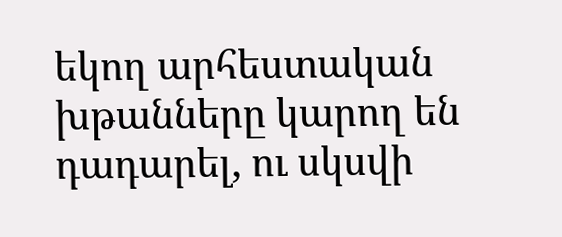եկող արհեստական խթանները կարող են դադարել, ու սկսվի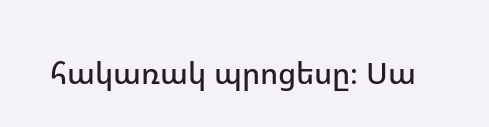հակառակ պրոցեսը։ Սա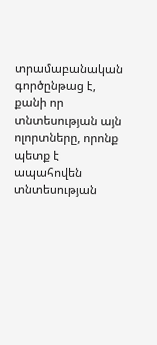տրամաբանական գործընթաց է, քանի որ տնտեսության այն ոլորտները, որոնք պետք է ապահովեն տնտեսության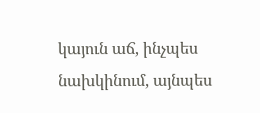կայուն աճ, ինչպես նախկինում, այնպես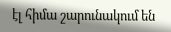էլ հիմա շարունակում են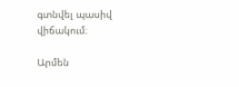գտնվել պասիվ վիճակում։

Արմեն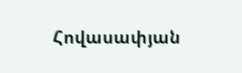Հովասափյան